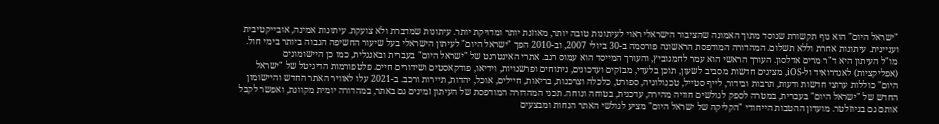"ישראל היום" הוא גוף תקשורת שנוסד מתוך האמונה שהציבור הישראלי ראוי לעיתונות טובה יותר, מאוזנת יותר ומדויקת יותר. עיתונות שמדברת ולא צועקת. עיתונות אמינה, אובייקטיבית ועניינית. עיתונות אחרת וללא תשלום. המהדורה המודפסת הראשונה פורסמה ב-30 ביולי 2007, וב-2010 הפך "ישראל היום" לעיתון הישראלי בעל שיעור החשיפה הגבוה ביותר בימי חול. מו"ל העיתון היא ד"ר מרים אדלסון. העורך הראשי הוא עמר לחמנוביץ, והעורך המייסד הוא עמוס רגב. אתרי האינטרנט של "ישראל היום" בעברית ובאנגלית, כמו כן היישומונים (אפליקציות) לאנדרואיד ול-iOS, מציגים חדשות מסביב לשעון, תוכן בלעדי, מבזקים ועדכונים, ניתוחים ופרשנויות, וידיאו, פודקאסטים ושידורים חיים. פלטפורמות הדיגיטל של "ישראל היום" כוללות ערוצי חדשות ודעות, תרבות ובידור, לייף סטייל, טכנולוגיה, ספורט, כלכלה וצרכנות, בריאות, חיילים, אוכל, יהדות, תיירות ורכב. ב-2021 עלו לאוויר האתר החדש והיישומון החדש של "ישראל היום" בעברית, במטרה לספק לגולשים חוויה מהירה, עדכנית, בטוחה ונוחה. תכני המהדורה המודפסת של העיתון זמינים גם באתר, במהדורה יומית מקוונת, ואפשר לקבל אותם גם בניוזלטר. מועדון ההטבות הייחודי "הקליקה של ישראל היום" מציע לגולשי האתר הנחות ומבצעים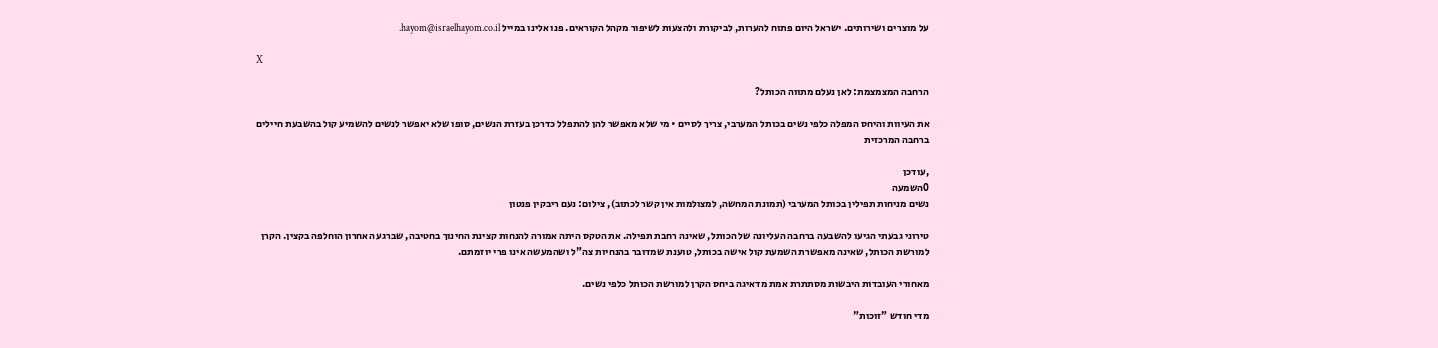על מוצרים ושירותים. ישראל היום פתוח להערות, לביקורת ולהצעות לשיפור מקהל הקוראים. פנו אלינו במייל hayom@israelhayom.co.il.

X

הרחבה המצמצמת: לאן נעלם מתווה הכותל?

את העיוות והיחס המפלה כלפי נשים בכותל המערבי, צריך לסיים • מי שלא מאפשר להן להתפלל כדרכן בעזרת הנשים, סופו שלא יאפשר לנשים להשמיע קול בהשבעת חיילים ברחבה המרכזית

,עודכן
0השמעה
נשים מניחות תפילין בכותל המערבי (תמונת המחשה, למצולמות אין קשר לכתוב), צילום: נעם ריבקין פנטון

טירוני גבעתי הגיעו להשבעה ברחבה העליונה של הכותל, שאינה רחבת תפילה. את הטקס היתה אמורה להנחות קצינת החינוך בחטיבה, שברגע האחרון הוחלפה בקצין. הקרן למורשת הכותל, שאינה מאפשרת השמעת קול אישה בכותל, טוענת שמדובר בהנחיות צה"ל ושהמעשה אינו פרי יוזמתם.

מאחורי העובדות היבשות מסתתרת אמת מדאיגה ביחס הקרן למורשת הכותל כלפי נשים.

מדי חודש "זוכות"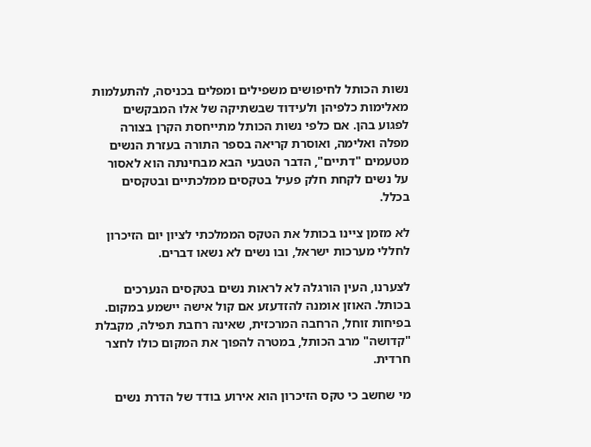נשות הכותל לחיפושים משפילים ומפלים בכניסה, להתעלמות מאלימות כלפיהן ולעידוד שבשתיקה של אלו המבקשים לפגוע בהן. אם כלפי נשות הכותל מתייחסת הקרן בצורה מפלה ואלימה, ואוסרת קריאה בספר התורה בעזרת הנשים מטעמים "דתיים", הדבר הטבעי הבא מבחינתה הוא לאסור על נשים לקחת חלק פעיל בטקסים ממלכתיים ובטקסים בכלל.

לא מזמן ציינו בכותל את הטקס הממלכתי לציון יום הזיכרון לחללי מערכות ישראל, ובו נשים לא נשאו דברים.

לצערנו, העין הורגלה לא לראות נשים בטקסים הנערכים בכותל. האוזן אומנה להזדעזע אם קול אישה יישמע במקום. בפיחות זוחל, הרחבה המרכזית, שאינה רחבת תפילה, מקבלת "קדושה" מרב הכותל, במטרה להפוך את המקום כולו לחצר חרדית.

מי שחשב כי טקס הזיכרון הוא אירוע בודד של הדרת נשים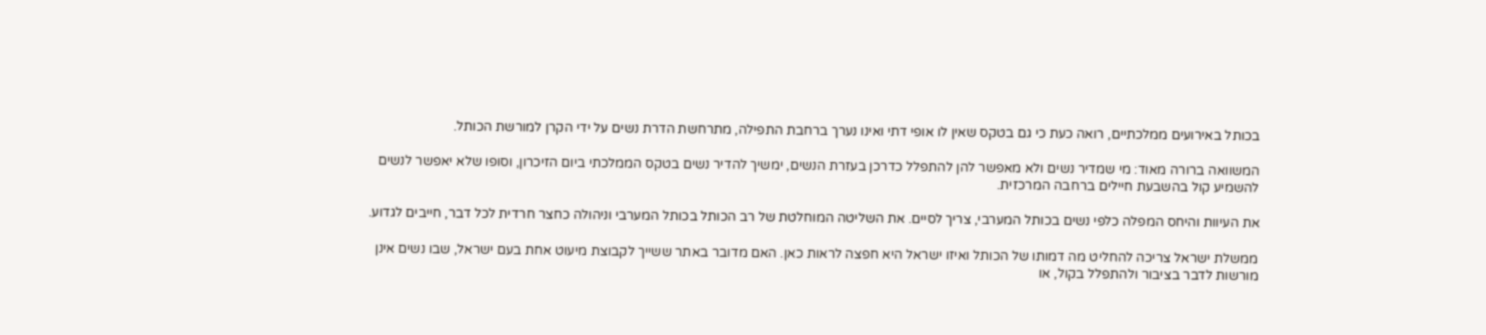בכותל באירועים ממלכתיים, רואה כעת כי גם בטקס שאין לו אופי דתי ואינו נערך ברחבת התפילה, מתרחשת הדרת נשים על ידי הקרן למורשת הכותל.

המשוואה ברורה מאוד: מי שמדיר נשים ולא מאפשר להן להתפלל כדרכן בעזרת הנשים, ימשיך להדיר נשים בטקס הממלכתי ביום הזיכרון, וסופו שלא יאפשר לנשים להשמיע קול בהשבעת חיילים ברחבה המרכזית.

את העיוות והיחס המפלה כלפי נשים בכותל המערבי, צריך לסיים. את השליטה המוחלטת של רב הכותל בכותל המערבי וניהולה כחצר חרדית לכל דבר, חייבים לגדוע.

ממשלת ישראל צריכה להחליט מה דמותו של הכותל ואיזו ישראל היא חפצה לראות כאן. האם מדובר באתר ששייך לקבוצת מיעוט אחת בעם ישראל, שבו נשים אינן מורשות לדבר בציבור ולהתפלל בקול, או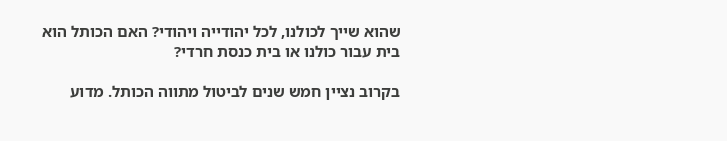שהוא שייך לכולנו, לכל יהודייה ויהודי? האם הכותל הוא בית עבור כולנו או בית כנסת חרדי?

בקרוב נציין חמש שנים לביטול מתווה הכותל. מדוע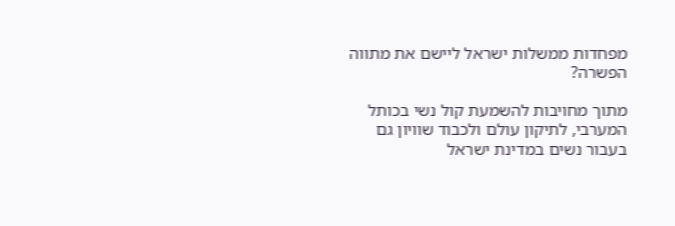מפחדות ממשלות ישראל ליישם את מתווה הפשרה?

מתוך מחויבות להשמעת קול נשי בכותל המערבי, לתיקון עולם ולכבוד שוויון גם בעבור נשים במדינת ישראל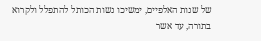של שנות האלפיים, ימשיכו נשות הכותל להתפלל ולקרוא בתורה, עד אשר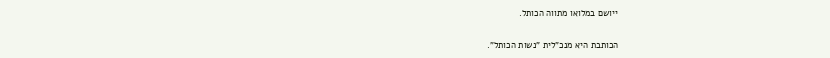ייושם במלואו מתווה הכותל.

הכותבת היא מנכ"לית "נשות הכותל".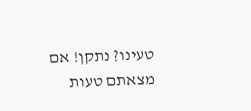טעינו? נתקן! אם מצאתם טעות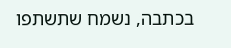בכתבה, נשמח שתשתפו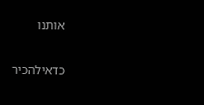אותנו

כדאילהכיר